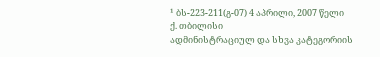¹ ბს-223-211(გ-07) 4 აპრილი, 2007 წელი
ქ. თბილისი
ადმინისტრაციულ და სხვა კატეგორიის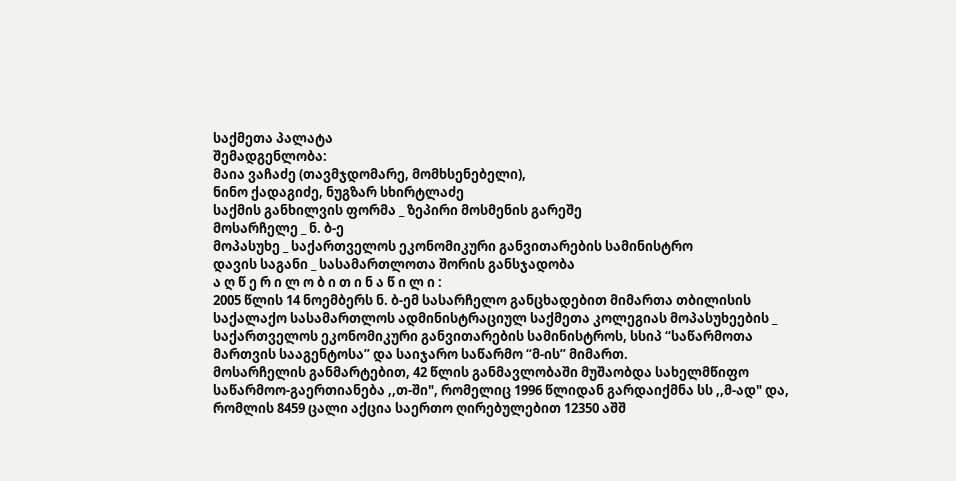საქმეთა პალატა
შემადგენლობა:
მაია ვაჩაძე (თავმჯდომარე, მომხსენებელი),
ნინო ქადაგიძე, ნუგზარ სხირტლაძე
საქმის განხილვის ფორმა _ ზეპირი მოსმენის გარეშე
მოსარჩელე _ ნ. ბ-ე
მოპასუხე _ საქართველოს ეკონომიკური განვითარების სამინისტრო
დავის საგანი _ სასამართლოთა შორის განსჯადობა
ა ღ წ ე რ ი ლ ო ბ ი თ ი ნ ა წ ი ლ ი :
2005 წლის 14 ნოემბერს ნ. ბ-ემ სასარჩელო განცხადებით მიმართა თბილისის საქალაქო სასამართლოს ადმინისტრაციულ საქმეთა კოლეგიას მოპასუხეების _ საქართველოს ეკონომიკური განვითარების სამინისტროს, სსიპ “საწარმოთა მართვის სააგენტოსა” და საიჯარო საწარმო “მ-ის” მიმართ.
მოსარჩელის განმარტებით, 42 წლის განმავლობაში მუშაობდა სახელმწიფო საწარმოო-გაერთიანება ,,თ-ში", რომელიც 1996 წლიდან გარდაიქმნა სს ,,მ-ად" და, რომლის 8459 ცალი აქცია საერთო ღირებულებით 12350 აშშ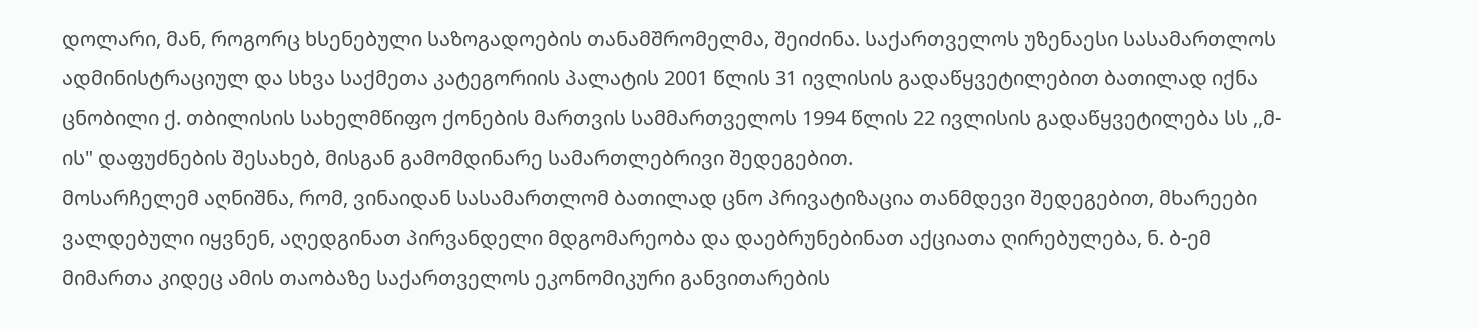დოლარი, მან, როგორც ხსენებული საზოგადოების თანამშრომელმა, შეიძინა. საქართველოს უზენაესი სასამართლოს ადმინისტრაციულ და სხვა საქმეთა კატეგორიის პალატის 2001 წლის 31 ივლისის გადაწყვეტილებით ბათილად იქნა ცნობილი ქ. თბილისის სახელმწიფო ქონების მართვის სამმართველოს 1994 წლის 22 ივლისის გადაწყვეტილება სს ,,მ-ის" დაფუძნების შესახებ, მისგან გამომდინარე სამართლებრივი შედეგებით.
მოსარჩელემ აღნიშნა, რომ, ვინაიდან სასამართლომ ბათილად ცნო პრივატიზაცია თანმდევი შედეგებით, მხარეები ვალდებული იყვნენ, აღედგინათ პირვანდელი მდგომარეობა და დაებრუნებინათ აქციათა ღირებულება, ნ. ბ-ემ მიმართა კიდეც ამის თაობაზე საქართველოს ეკონომიკური განვითარების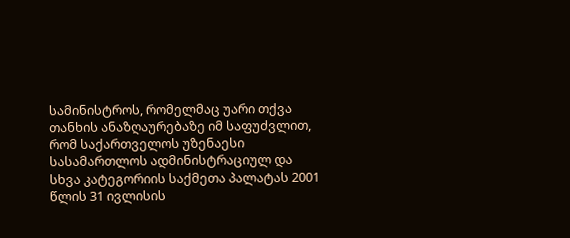სამინისტროს, რომელმაც უარი თქვა თანხის ანაზღაურებაზე იმ საფუძვლით, რომ საქართველოს უზენაესი სასამართლოს ადმინისტრაციულ და სხვა კატეგორიის საქმეთა პალატას 2001 წლის 31 ივლისის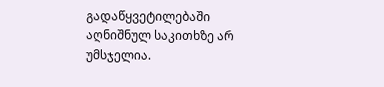გადაწყვეტილებაში აღნიშნულ საკითხზე არ უმსჯელია.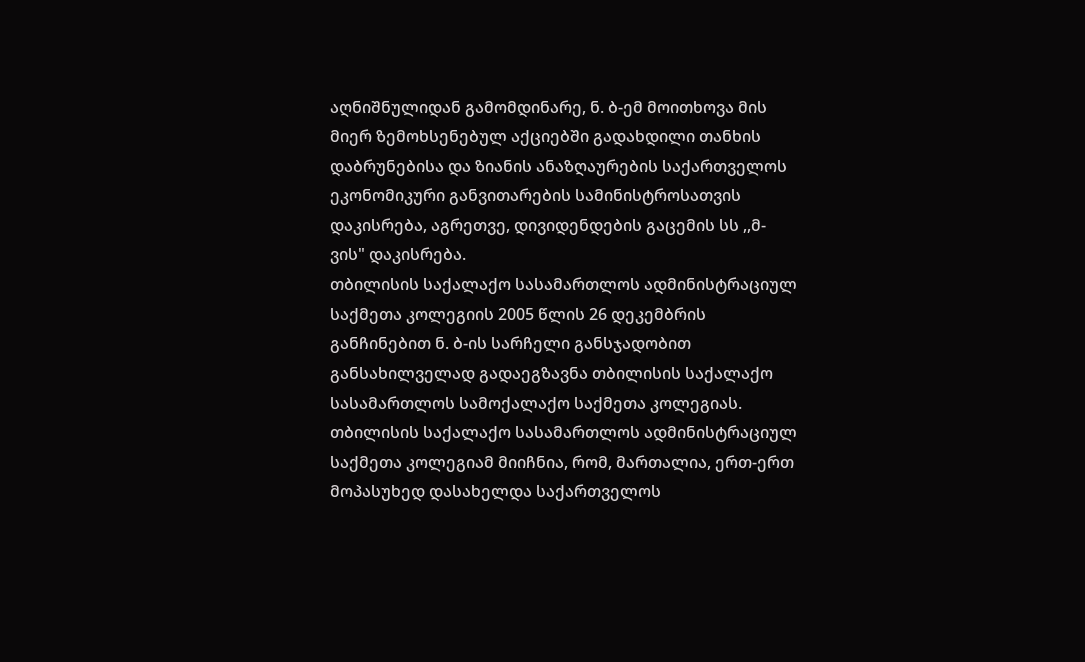აღნიშნულიდან გამომდინარე, ნ. ბ-ემ მოითხოვა მის მიერ ზემოხსენებულ აქციებში გადახდილი თანხის დაბრუნებისა და ზიანის ანაზღაურების საქართველოს ეკონომიკური განვითარების სამინისტროსათვის დაკისრება, აგრეთვე, დივიდენდების გაცემის სს ,,მ-ვის" დაკისრება.
თბილისის საქალაქო სასამართლოს ადმინისტრაციულ საქმეთა კოლეგიის 2005 წლის 26 დეკემბრის განჩინებით ნ. ბ-ის სარჩელი განსჯადობით განსახილველად გადაეგზავნა თბილისის საქალაქო სასამართლოს სამოქალაქო საქმეთა კოლეგიას.
თბილისის საქალაქო სასამართლოს ადმინისტრაციულ საქმეთა კოლეგიამ მიიჩნია, რომ, მართალია, ერთ-ერთ მოპასუხედ დასახელდა საქართველოს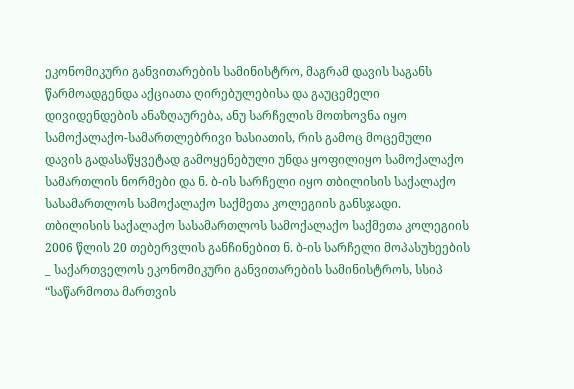ეკონომიკური განვითარების სამინისტრო, მაგრამ დავის საგანს წარმოადგენდა აქციათა ღირებულებისა და გაუცემელი დივიდენდების ანაზღაურება, ანუ სარჩელის მოთხოვნა იყო სამოქალაქო-სამართლებრივი ხასიათის, რის გამოც მოცემული დავის გადასაწყვეტად გამოყენებული უნდა ყოფილიყო სამოქალაქო სამართლის ნორმები და ნ. ბ-ის სარჩელი იყო თბილისის საქალაქო სასამართლოს სამოქალაქო საქმეთა კოლეგიის განსჯადი.
თბილისის საქალაქო სასამართლოს სამოქალაქო საქმეთა კოლეგიის 2006 წლის 20 თებერვლის განჩინებით ნ. ბ-ის სარჩელი მოპასუხეების _ საქართველოს ეკონომიკური განვითარების სამინისტროს, სსიპ “საწარმოთა მართვის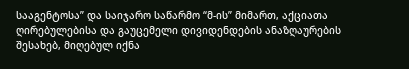სააგენტოსა” და საიჯარო საწარმო “მ-ის” მიმართ, აქციათა ღირებულებისა და გაუცემელი დივიდენდების ანაზღაურების შესახებ, მიღებულ იქნა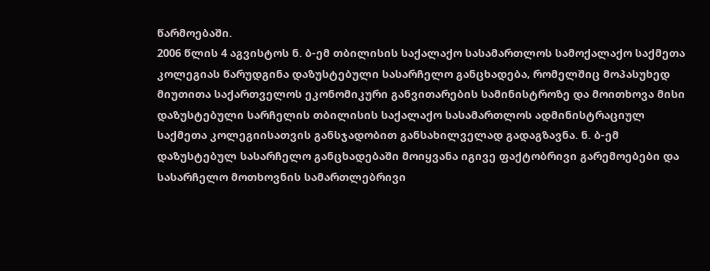წარმოებაში.
2006 წლის 4 აგვისტოს ნ. ბ-ემ თბილისის საქალაქო სასამართლოს სამოქალაქო საქმეთა კოლეგიას წარუდგინა დაზუსტებული სასარჩელო განცხადება, რომელშიც მოპასუხედ მიუთითა საქართველოს ეკონომიკური განვითარების სამინისტროზე და მოითხოვა მისი დაზუსტებული სარჩელის თბილისის საქალაქო სასამართლოს ადმინისტრაციულ საქმეთა კოლეგიისათვის განსჯადობით განსახილველად გადაგზავნა. ნ. ბ-ემ დაზუსტებულ სასარჩელო განცხადებაში მოიყვანა იგივე ფაქტობრივი გარემოებები და სასარჩელო მოთხოვნის სამართლებრივი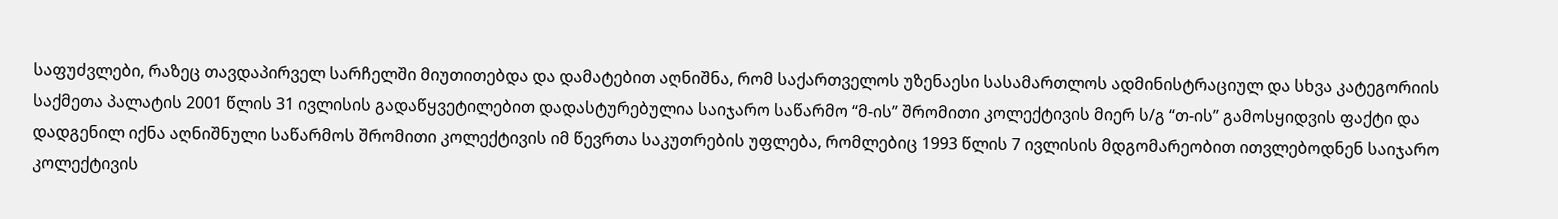საფუძვლები, რაზეც თავდაპირველ სარჩელში მიუთითებდა და დამატებით აღნიშნა, რომ საქართველოს უზენაესი სასამართლოს ადმინისტრაციულ და სხვა კატეგორიის საქმეთა პალატის 2001 წლის 31 ივლისის გადაწყვეტილებით დადასტურებულია საიჯარო საწარმო “მ-ის” შრომითი კოლექტივის მიერ ს/გ “თ-ის” გამოსყიდვის ფაქტი და დადგენილ იქნა აღნიშნული საწარმოს შრომითი კოლექტივის იმ წევრთა საკუთრების უფლება, რომლებიც 1993 წლის 7 ივლისის მდგომარეობით ითვლებოდნენ საიჯარო კოლექტივის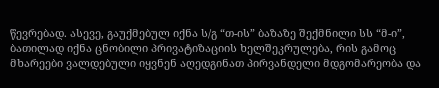წევრებად. ასევე, გაუქმებულ იქნა ს/გ “თ-ის” ბაზაზე შექმნილი სს “მ-ი”, ბათილად იქნა ცნობილი პრივატიზაციის ხელშეკრულება, რის გამოც მხარეები ვალდებული იყვნენ აღედგინათ პირვანდელი მდგომარეობა და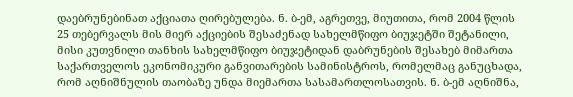დაებრუნებინათ აქციათა ღირებულება. ნ. ბ-ემ, აგრეთვე, მიუთითა, რომ 2004 წლის 25 თებერვალს მის მიერ აქციების შესაძენად სახელმწიფო ბიუჯეტში შეტანილი, მისი კუთვნილი თანხის სახელმწიფო ბიუჯეტიდან დაბრუნების შესახებ მიმართა საქართველოს ეკონომიკური განვითარების სამინისტროს, რომელმაც განუცხადა, რომ აღნიშნულის თაობაზე უნდა მიემართა სასამართლოსათვის. ნ. ბ-ემ აღნიშნა,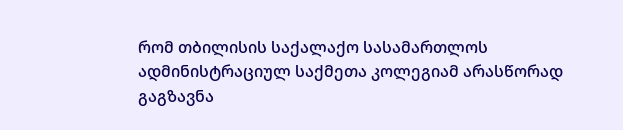რომ თბილისის საქალაქო სასამართლოს ადმინისტრაციულ საქმეთა კოლეგიამ არასწორად გაგზავნა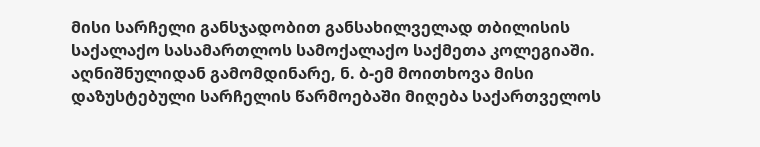მისი სარჩელი განსჯადობით განსახილველად თბილისის საქალაქო სასამართლოს სამოქალაქო საქმეთა კოლეგიაში.
აღნიშნულიდან გამომდინარე, ნ. ბ-ემ მოითხოვა მისი დაზუსტებული სარჩელის წარმოებაში მიღება საქართველოს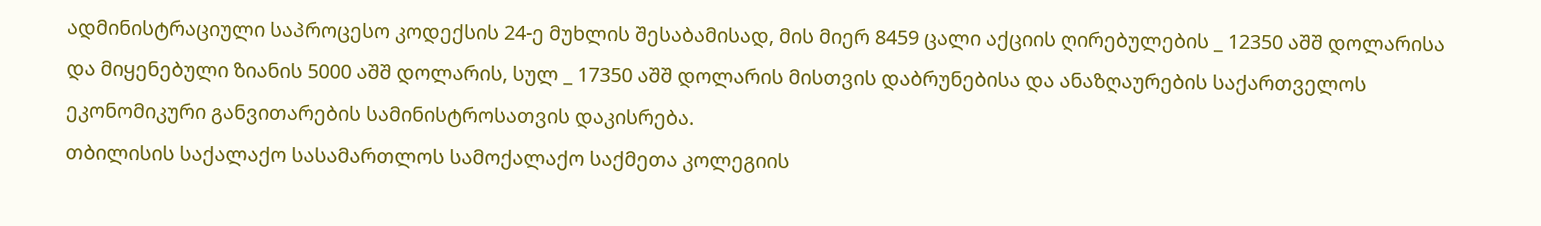ადმინისტრაციული საპროცესო კოდექსის 24-ე მუხლის შესაბამისად, მის მიერ 8459 ცალი აქციის ღირებულების _ 12350 აშშ დოლარისა და მიყენებული ზიანის 5000 აშშ დოლარის, სულ _ 17350 აშშ დოლარის მისთვის დაბრუნებისა და ანაზღაურების საქართველოს ეკონომიკური განვითარების სამინისტროსათვის დაკისრება.
თბილისის საქალაქო სასამართლოს სამოქალაქო საქმეთა კოლეგიის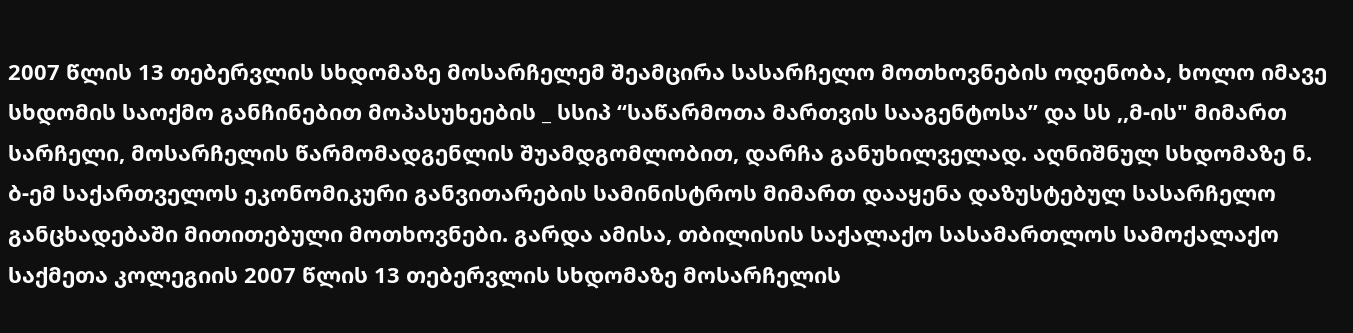2007 წლის 13 თებერვლის სხდომაზე მოსარჩელემ შეამცირა სასარჩელო მოთხოვნების ოდენობა, ხოლო იმავე სხდომის საოქმო განჩინებით მოპასუხეების _ სსიპ “საწარმოთა მართვის სააგენტოსა” და სს ,,მ-ის" მიმართ სარჩელი, მოსარჩელის წარმომადგენლის შუამდგომლობით, დარჩა განუხილველად. აღნიშნულ სხდომაზე ნ. ბ-ემ საქართველოს ეკონომიკური განვითარების სამინისტროს მიმართ დააყენა დაზუსტებულ სასარჩელო განცხადებაში მითითებული მოთხოვნები. გარდა ამისა, თბილისის საქალაქო სასამართლოს სამოქალაქო საქმეთა კოლეგიის 2007 წლის 13 თებერვლის სხდომაზე მოსარჩელის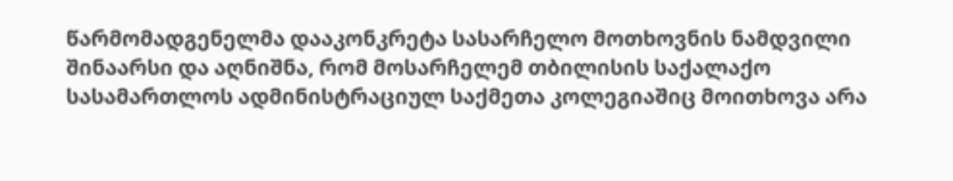წარმომადგენელმა დააკონკრეტა სასარჩელო მოთხოვნის ნამდვილი შინაარსი და აღნიშნა, რომ მოსარჩელემ თბილისის საქალაქო სასამართლოს ადმინისტრაციულ საქმეთა კოლეგიაშიც მოითხოვა არა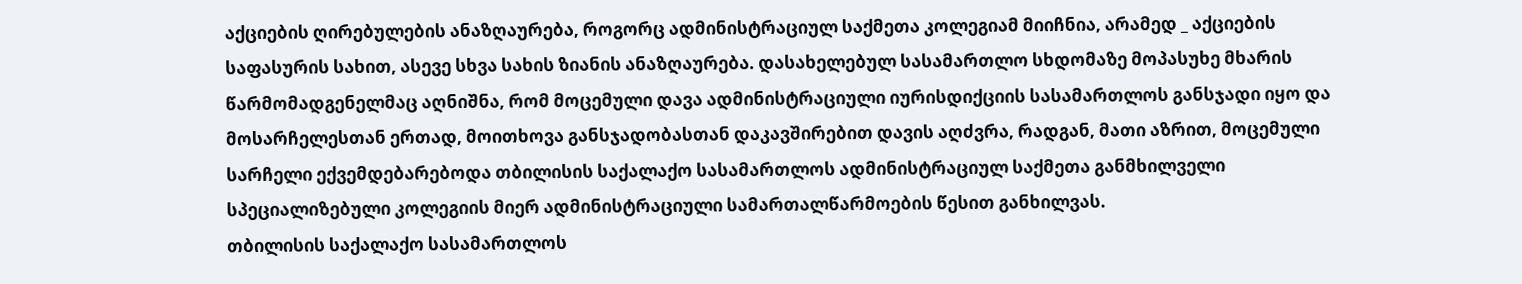აქციების ღირებულების ანაზღაურება, როგორც ადმინისტრაციულ საქმეთა კოლეგიამ მიიჩნია, არამედ _ აქციების საფასურის სახით, ასევე სხვა სახის ზიანის ანაზღაურება. დასახელებულ სასამართლო სხდომაზე მოპასუხე მხარის წარმომადგენელმაც აღნიშნა, რომ მოცემული დავა ადმინისტრაციული იურისდიქციის სასამართლოს განსჯადი იყო და მოსარჩელესთან ერთად, მოითხოვა განსჯადობასთან დაკავშირებით დავის აღძვრა, რადგან, მათი აზრით, მოცემული სარჩელი ექვემდებარებოდა თბილისის საქალაქო სასამართლოს ადმინისტრაციულ საქმეთა განმხილველი სპეციალიზებული კოლეგიის მიერ ადმინისტრაციული სამართალწარმოების წესით განხილვას.
თბილისის საქალაქო სასამართლოს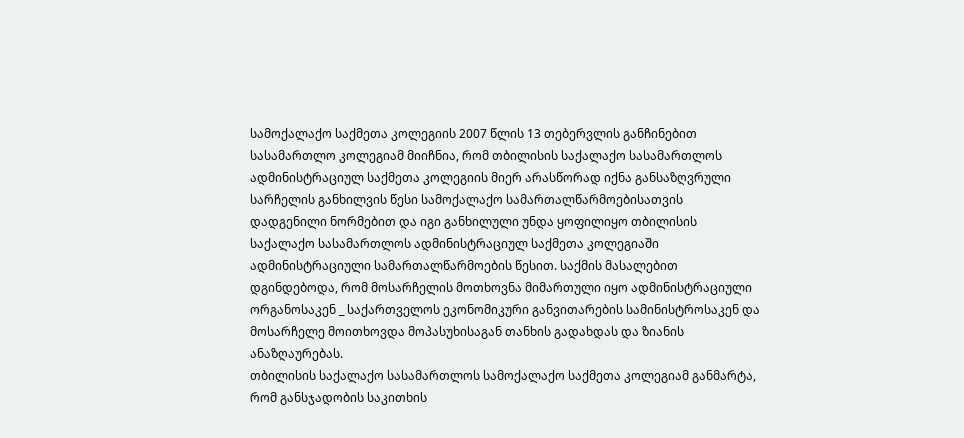სამოქალაქო საქმეთა კოლეგიის 2007 წლის 13 თებერვლის განჩინებით სასამართლო კოლეგიამ მიიჩნია, რომ თბილისის საქალაქო სასამართლოს ადმინისტრაციულ საქმეთა კოლეგიის მიერ არასწორად იქნა განსაზღვრული სარჩელის განხილვის წესი სამოქალაქო სამართალწარმოებისათვის დადგენილი ნორმებით და იგი განხილული უნდა ყოფილიყო თბილისის საქალაქო სასამართლოს ადმინისტრაციულ საქმეთა კოლეგიაში ადმინისტრაციული სამართალწარმოების წესით. საქმის მასალებით დგინდებოდა, რომ მოსარჩელის მოთხოვნა მიმართული იყო ადმინისტრაციული ორგანოსაკენ _ საქართველოს ეკონომიკური განვითარების სამინისტროსაკენ და მოსარჩელე მოითხოვდა მოპასუხისაგან თანხის გადახდას და ზიანის ანაზღაურებას.
თბილისის საქალაქო სასამართლოს სამოქალაქო საქმეთა კოლეგიამ განმარტა, რომ განსჯადობის საკითხის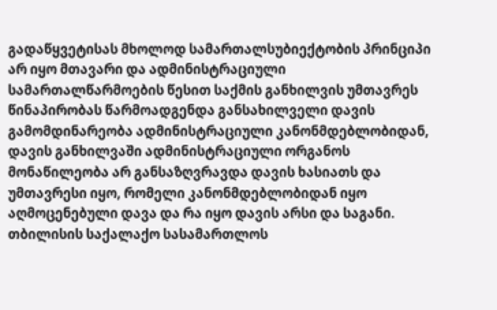გადაწყვეტისას მხოლოდ სამართალსუბიექტობის პრინციპი არ იყო მთავარი და ადმინისტრაციული სამართალწარმოების წესით საქმის განხილვის უმთავრეს წინაპირობას წარმოადგენდა განსახილველი დავის გამომდინარეობა ადმინისტრაციული კანონმდებლობიდან, დავის განხილვაში ადმინისტრაციული ორგანოს მონაწილეობა არ განსაზღვრავდა დავის ხასიათს და უმთავრესი იყო, რომელი კანონმდებლობიდან იყო აღმოცენებული დავა და რა იყო დავის არსი და საგანი. თბილისის საქალაქო სასამართლოს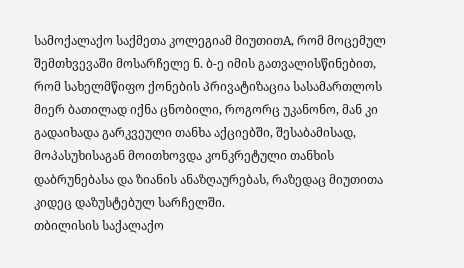სამოქალაქო საქმეთა კოლეგიამ მიუთითA, რომ მოცემულ შემთხვევაში მოსარჩელე ნ. ბ-ე იმის გათვალისწინებით, რომ სახელმწიფო ქონების პრივატიზაცია სასამართლოს მიერ ბათილად იქნა ცნობილი, როგორც უკანონო, მან კი გადაიხადა გარკვეული თანხა აქციებში, შესაბამისად, მოპასუხისაგან მოითხოვდა კონკრეტული თანხის დაბრუნებასა და ზიანის ანაზღაურებას, რაზედაც მიუთითა კიდეც დაზუსტებულ სარჩელში.
თბილისის საქალაქო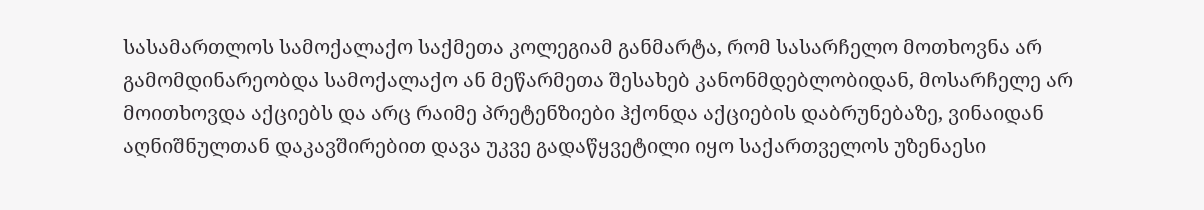სასამართლოს სამოქალაქო საქმეთა კოლეგიამ განმარტა, რომ სასარჩელო მოთხოვნა არ გამომდინარეობდა სამოქალაქო ან მეწარმეთა შესახებ კანონმდებლობიდან, მოსარჩელე არ მოითხოვდა აქციებს და არც რაიმე პრეტენზიები ჰქონდა აქციების დაბრუნებაზე, ვინაიდან აღნიშნულთან დაკავშირებით დავა უკვე გადაწყვეტილი იყო საქართველოს უზენაესი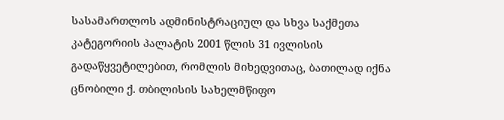სასამართლოს ადმინისტრაციულ და სხვა საქმეთა კატეგორიის პალატის 2001 წლის 31 ივლისის გადაწყვეტილებით, რომლის მიხედვითაც, ბათილად იქნა ცნობილი ქ. თბილისის სახელმწიფო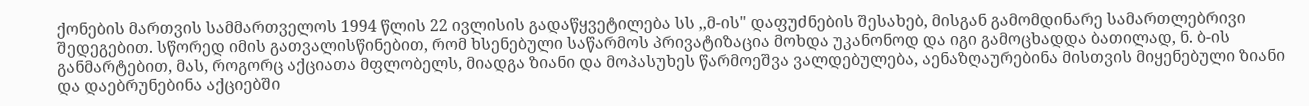ქონების მართვის სამმართველოს 1994 წლის 22 ივლისის გადაწყვეტილება სს ,,მ-ის" დაფუძნების შესახებ, მისგან გამომდინარე სამართლებრივი შედეგებით. სწორედ იმის გათვალისწინებით, რომ ხსენებული საწარმოს პრივატიზაცია მოხდა უკანონოდ და იგი გამოცხადდა ბათილად, ნ. ბ-ის განმარტებით, მას, როგორც აქციათა მფლობელს, მიადგა ზიანი და მოპასუხეს წარმოეშვა ვალდებულება, აენაზღაურებინა მისთვის მიყენებული ზიანი და დაებრუნებინა აქციებში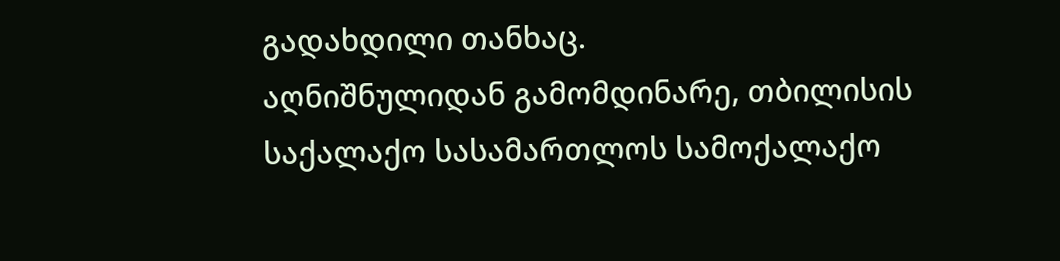გადახდილი თანხაც.
აღნიშნულიდან გამომდინარე, თბილისის საქალაქო სასამართლოს სამოქალაქო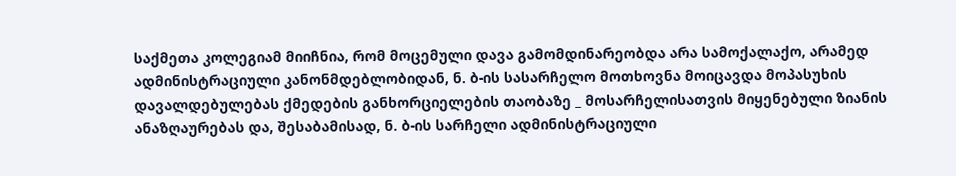საქმეთა კოლეგიამ მიიჩნია, რომ მოცემული დავა გამომდინარეობდა არა სამოქალაქო, არამედ ადმინისტრაციული კანონმდებლობიდან, ნ. ბ-ის სასარჩელო მოთხოვნა მოიცავდა მოპასუხის დავალდებულებას ქმედების განხორციელების თაობაზე _ მოსარჩელისათვის მიყენებული ზიანის ანაზღაურებას და, შესაბამისად, ნ. ბ-ის სარჩელი ადმინისტრაციული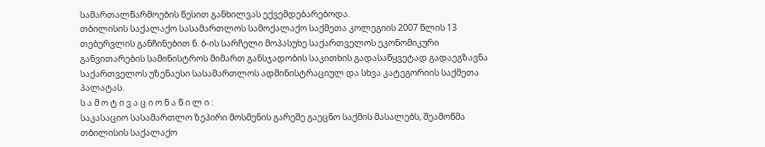სამართალწარმოების წესით განხილვას ექვემდებარებოდა.
თბილისის საქალაქო სასამართლოს სამოქალაქო საქმეთა კოლეგიის 2007 წლის 13 თებერვლის განჩინებით ნ. ბ-ის სარჩელი მოპასუხე საქართველოს ეკონომიკური განვითარების სამინისტროს მიმართ განსჯადობის საკითხის გადასაწყვეტად გადაეგზავნა საქართველოს უზენაესი სასამართლოს ადმინისტრაციულ და სხვა კატეგორიის საქმეთა პალატას.
ს ა მ ო ტ ი ვ ა ც ი ო ნ ა წ ი ლ ი :
საკასაციო სასამართლო ზეპირი მოსმენის გარეშე გაეცნო საქმის მასალებს, შეამოწმა თბილისის საქალაქო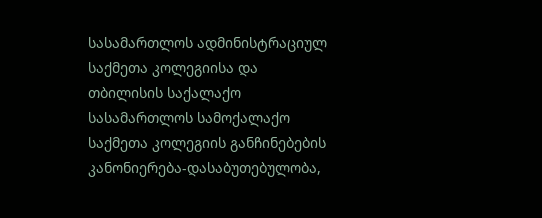სასამართლოს ადმინისტრაციულ საქმეთა კოლეგიისა და თბილისის საქალაქო სასამართლოს სამოქალაქო საქმეთა კოლეგიის განჩინებების კანონიერება-დასაბუთებულობა,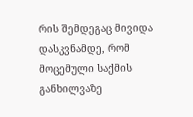რის შემდეგაც მივიდა დასკვნამდე, რომ მოცემული საქმის განხილვაზე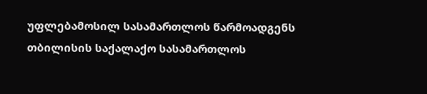უფლებამოსილ სასამართლოს წარმოადგენს თბილისის საქალაქო სასამართლოს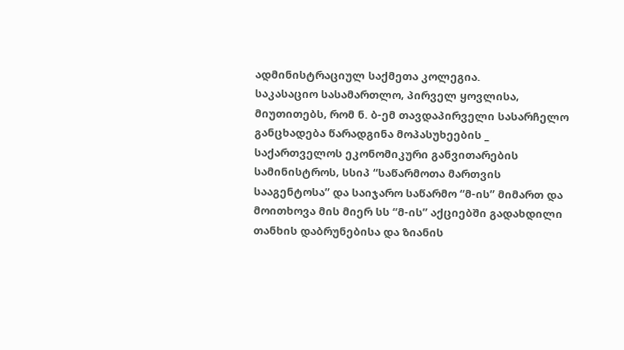ადმინისტრაციულ საქმეთა კოლეგია.
საკასაციო სასამართლო, პირველ ყოვლისა, მიუთითებს, რომ ნ. ბ-ემ თავდაპირველი სასარჩელო განცხადება წარადგინა მოპასუხეების _ საქართველოს ეკონომიკური განვითარების სამინისტროს, სსიპ “საწარმოთა მართვის სააგენტოსა” და საიჯარო საწარმო “მ-ის” მიმართ და მოითხოვა მის მიერ სს “მ-ის” აქციებში გადახდილი თანხის დაბრუნებისა და ზიანის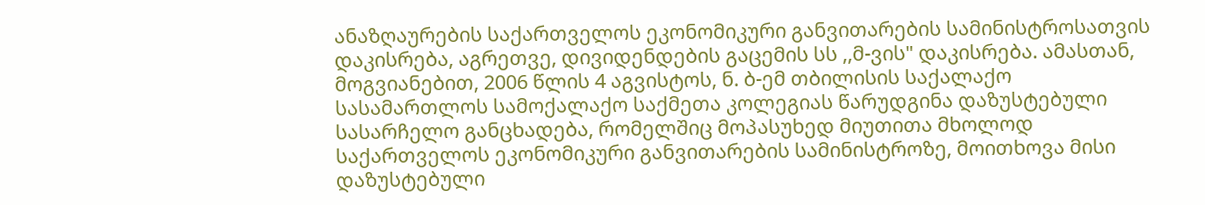ანაზღაურების საქართველოს ეკონომიკური განვითარების სამინისტროსათვის დაკისრება, აგრეთვე, დივიდენდების გაცემის სს ,,მ-ვის" დაკისრება. ამასთან, მოგვიანებით, 2006 წლის 4 აგვისტოს, ნ. ბ-ემ თბილისის საქალაქო სასამართლოს სამოქალაქო საქმეთა კოლეგიას წარუდგინა დაზუსტებული სასარჩელო განცხადება, რომელშიც მოპასუხედ მიუთითა მხოლოდ საქართველოს ეკონომიკური განვითარების სამინისტროზე, მოითხოვა მისი დაზუსტებული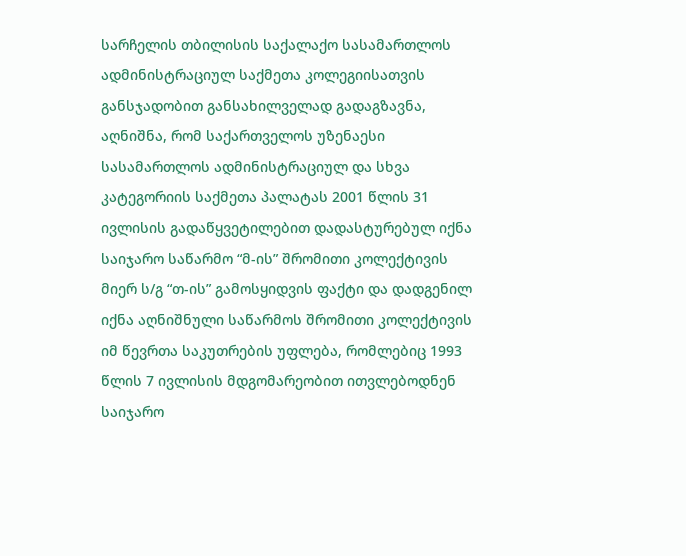სარჩელის თბილისის საქალაქო სასამართლოს ადმინისტრაციულ საქმეთა კოლეგიისათვის განსჯადობით განსახილველად გადაგზავნა, აღნიშნა, რომ საქართველოს უზენაესი სასამართლოს ადმინისტრაციულ და სხვა კატეგორიის საქმეთა პალატას 2001 წლის 31 ივლისის გადაწყვეტილებით დადასტურებულ იქნა საიჯარო საწარმო “მ-ის” შრომითი კოლექტივის მიერ ს/გ “თ-ის” გამოსყიდვის ფაქტი და დადგენილ იქნა აღნიშნული საწარმოს შრომითი კოლექტივის იმ წევრთა საკუთრების უფლება, რომლებიც 1993 წლის 7 ივლისის მდგომარეობით ითვლებოდნენ საიჯარო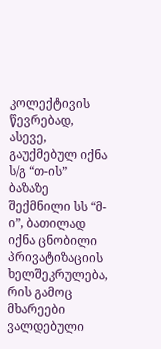კოლექტივის წევრებად, ასევე, გაუქმებულ იქნა ს/გ “თ-ის” ბაზაზე შექმნილი სს “მ-ი”, ბათილად იქნა ცნობილი პრივატიზაციის ხელშეკრულება, რის გამოც მხარეები ვალდებული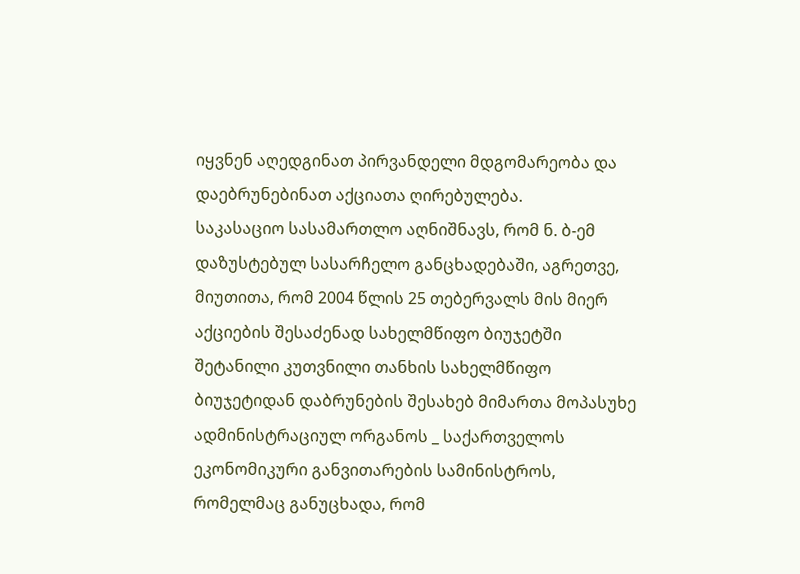იყვნენ აღედგინათ პირვანდელი მდგომარეობა და დაებრუნებინათ აქციათა ღირებულება.
საკასაციო სასამართლო აღნიშნავს, რომ ნ. ბ-ემ დაზუსტებულ სასარჩელო განცხადებაში, აგრეთვე, მიუთითა, რომ 2004 წლის 25 თებერვალს მის მიერ აქციების შესაძენად სახელმწიფო ბიუჯეტში შეტანილი კუთვნილი თანხის სახელმწიფო ბიუჯეტიდან დაბრუნების შესახებ მიმართა მოპასუხე ადმინისტრაციულ ორგანოს _ საქართველოს ეკონომიკური განვითარების სამინისტროს, რომელმაც განუცხადა, რომ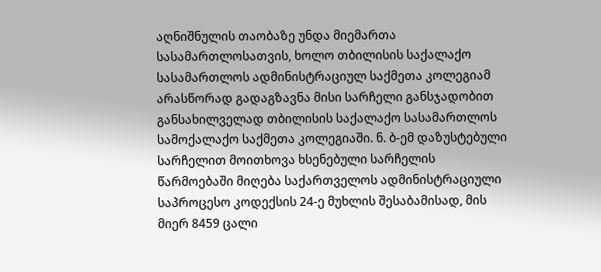აღნიშნულის თაობაზე უნდა მიემართა სასამართლოსათვის, ხოლო თბილისის საქალაქო სასამართლოს ადმინისტრაციულ საქმეთა კოლეგიამ არასწორად გადაგზავნა მისი სარჩელი განსჯადობით განსახილველად თბილისის საქალაქო სასამართლოს სამოქალაქო საქმეთა კოლეგიაში. ნ. ბ-ემ დაზუსტებული სარჩელით მოითხოვა ხსენებული სარჩელის წარმოებაში მიღება საქართველოს ადმინისტრაციული საპროცესო კოდექსის 24-ე მუხლის შესაბამისად, მის მიერ 8459 ცალი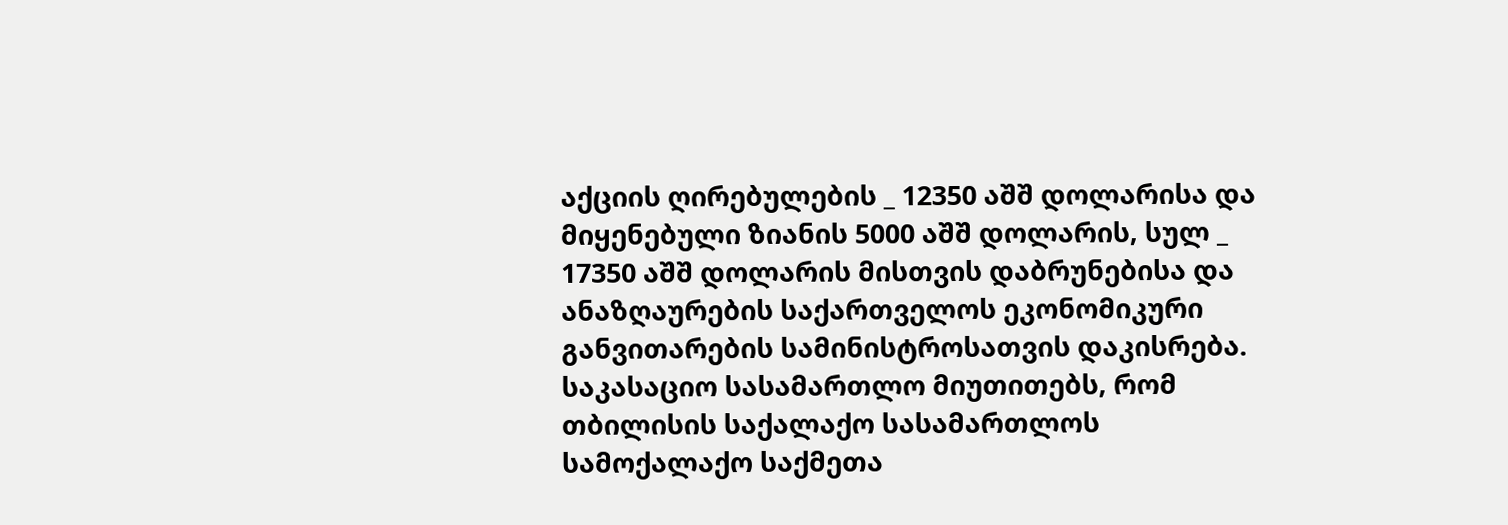აქციის ღირებულების _ 12350 აშშ დოლარისა და მიყენებული ზიანის 5000 აშშ დოლარის, სულ _ 17350 აშშ დოლარის მისთვის დაბრუნებისა და ანაზღაურების საქართველოს ეკონომიკური განვითარების სამინისტროსათვის დაკისრება.
საკასაციო სასამართლო მიუთითებს, რომ თბილისის საქალაქო სასამართლოს სამოქალაქო საქმეთა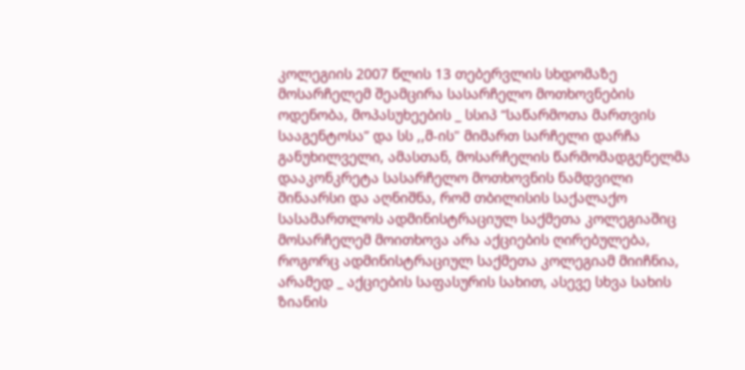კოლეგიის 2007 წლის 13 თებერვლის სხდომაზე მოსარჩელემ შეამცირა სასარჩელო მოთხოვნების ოდენობა, მოპასუხეების _ სსიპ “საწარმოთა მართვის სააგენტოსა” და სს ,,მ-ის" მიმართ სარჩელი დარჩა განუხილველი, ამასთან, მოსარჩელის წარმომადგენელმა დააკონკრეტა სასარჩელო მოთხოვნის ნამდვილი შინაარსი და აღნიშნა, რომ თბილისის საქალაქო სასამართლოს ადმინისტრაციულ საქმეთა კოლეგიაშიც მოსარჩელემ მოითხოვა არა აქციების ღირებულება, როგორც ადმინისტრაციულ საქმეთა კოლეგიამ მიიჩნია, არამედ _ აქციების საფასურის სახით, ასევე სხვა სახის ზიანის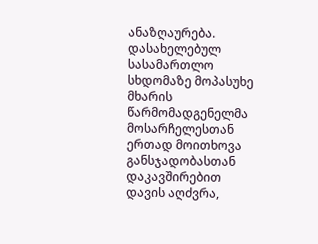ანაზღაურება. დასახელებულ სასამართლო სხდომაზე მოპასუხე მხარის წარმომადგენელმა მოსარჩელესთან ერთად მოითხოვა განსჯადობასთან დაკავშირებით დავის აღძვრა,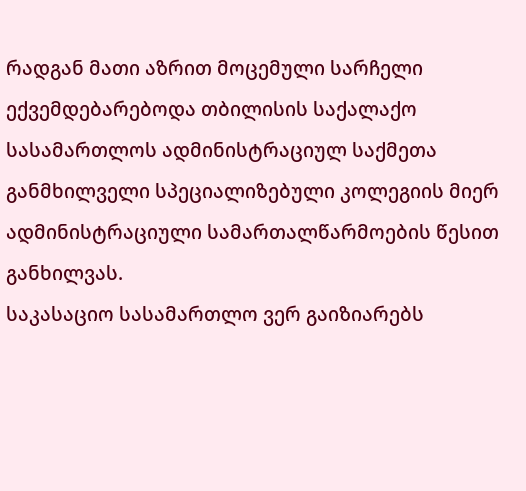რადგან მათი აზრით მოცემული სარჩელი ექვემდებარებოდა თბილისის საქალაქო სასამართლოს ადმინისტრაციულ საქმეთა განმხილველი სპეციალიზებული კოლეგიის მიერ ადმინისტრაციული სამართალწარმოების წესით განხილვას.
საკასაციო სასამართლო ვერ გაიზიარებს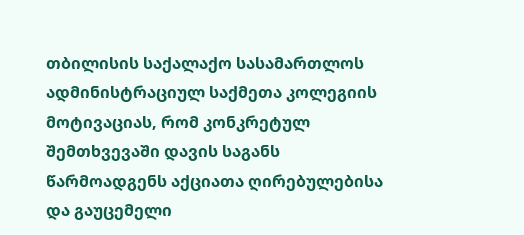თბილისის საქალაქო სასამართლოს ადმინისტრაციულ საქმეთა კოლეგიის მოტივაციას, რომ კონკრეტულ შემთხვევაში დავის საგანს წარმოადგენს აქციათა ღირებულებისა და გაუცემელი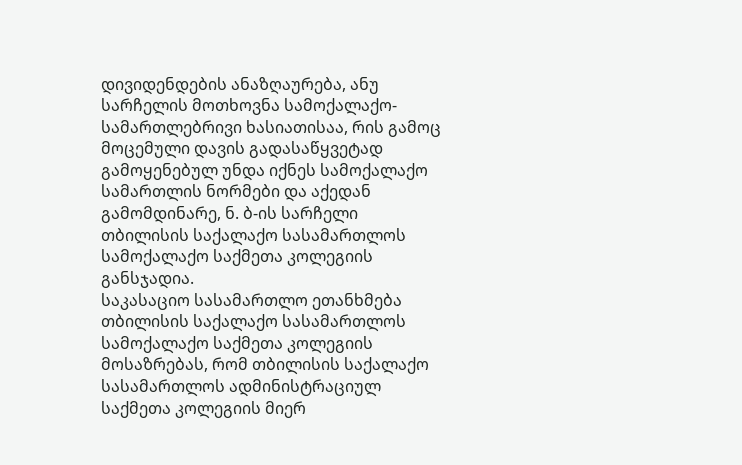დივიდენდების ანაზღაურება, ანუ სარჩელის მოთხოვნა სამოქალაქო-სამართლებრივი ხასიათისაა, რის გამოც მოცემული დავის გადასაწყვეტად გამოყენებულ უნდა იქნეს სამოქალაქო სამართლის ნორმები და აქედან გამომდინარე, ნ. ბ-ის სარჩელი თბილისის საქალაქო სასამართლოს სამოქალაქო საქმეთა კოლეგიის განსჯადია.
საკასაციო სასამართლო ეთანხმება თბილისის საქალაქო სასამართლოს სამოქალაქო საქმეთა კოლეგიის მოსაზრებას, რომ თბილისის საქალაქო სასამართლოს ადმინისტრაციულ საქმეთა კოლეგიის მიერ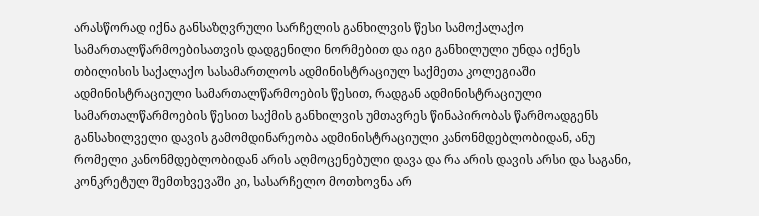არასწორად იქნა განსაზღვრული სარჩელის განხილვის წესი სამოქალაქო სამართალწარმოებისათვის დადგენილი ნორმებით და იგი განხილული უნდა იქნეს თბილისის საქალაქო სასამართლოს ადმინისტრაციულ საქმეთა კოლეგიაში ადმინისტრაციული სამართალწარმოების წესით, რადგან ადმინისტრაციული სამართალწარმოების წესით საქმის განხილვის უმთავრეს წინაპირობას წარმოადგენს განსახილველი დავის გამომდინარეობა ადმინისტრაციული კანონმდებლობიდან, ანუ რომელი კანონმდებლობიდან არის აღმოცენებული დავა და რა არის დავის არსი და საგანი, კონკრეტულ შემთხვევაში კი, სასარჩელო მოთხოვნა არ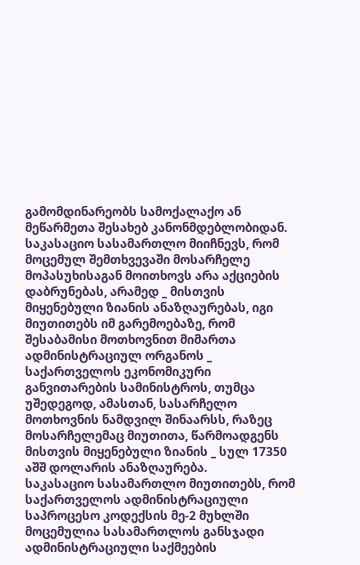გამომდინარეობს სამოქალაქო ან მეწარმეთა შესახებ კანონმდებლობიდან.
საკასაციო სასამართლო მიიჩნევს, რომ მოცემულ შემთხვევაში მოსარჩელე მოპასუხისაგან მოითხოვს არა აქციების დაბრუნებას, არამედ _ მისთვის მიყენებული ზიანის ანაზღაურებას, იგი მიუთითებს იმ გარემოებაზე, რომ შესაბამისი მოთხოვნით მიმართა ადმინისტრაციულ ორგანოს _ საქართველოს ეკონომიკური განვითარების სამინისტროს, თუმცა უშედეგოდ, ამასთან, სასარჩელო მოთხოვნის ნამდვილ შინაარსს, რაზეც მოსარჩელემაც მიუთითა, წარმოადგენს მისთვის მიყენებული ზიანის _ სულ 17350 აშშ დოლარის ანაზღაურება.
საკასაციო სასამართლო მიუთითებს, რომ საქართველოს ადმინისტრაციული საპროცესო კოდექსის მე-2 მუხლში მოცემულია სასამართლოს განსჯადი ადმინისტრაციული საქმეების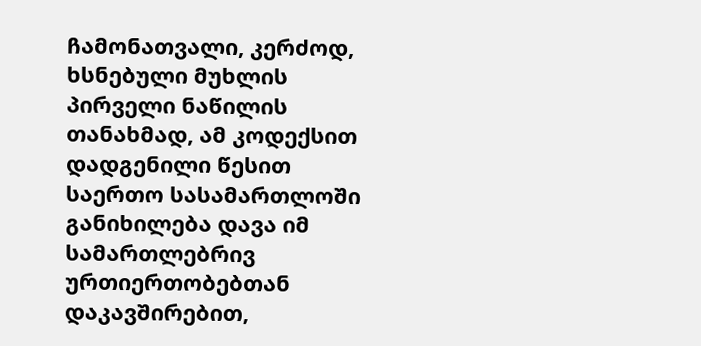ჩამონათვალი, კერძოდ, ხსნებული მუხლის პირველი ნაწილის თანახმად, ამ კოდექსით დადგენილი წესით საერთო სასამართლოში განიხილება დავა იმ სამართლებრივ ურთიერთობებთან დაკავშირებით,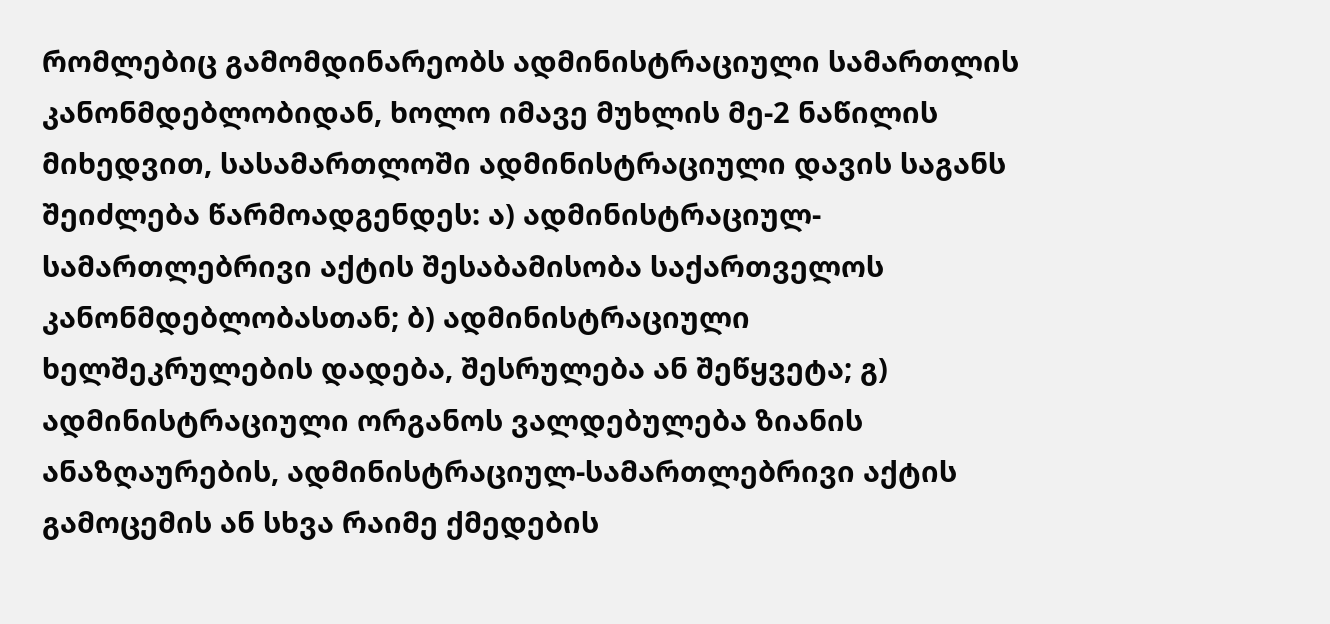რომლებიც გამომდინარეობს ადმინისტრაციული სამართლის კანონმდებლობიდან, ხოლო იმავე მუხლის მე-2 ნაწილის მიხედვით, სასამართლოში ადმინისტრაციული დავის საგანს შეიძლება წარმოადგენდეს: ა) ადმინისტრაციულ-სამართლებრივი აქტის შესაბამისობა საქართველოს კანონმდებლობასთან; ბ) ადმინისტრაციული ხელშეკრულების დადება, შესრულება ან შეწყვეტა; გ) ადმინისტრაციული ორგანოს ვალდებულება ზიანის ანაზღაურების, ადმინისტრაციულ-სამართლებრივი აქტის გამოცემის ან სხვა რაიმე ქმედების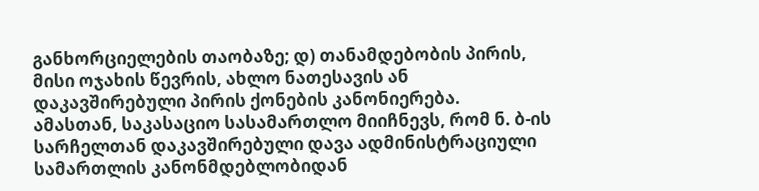განხორციელების თაობაზე; დ) თანამდებობის პირის, მისი ოჯახის წევრის, ახლო ნათესავის ან დაკავშირებული პირის ქონების კანონიერება.
ამასთან, საკასაციო სასამართლო მიიჩნევს, რომ ნ. ბ-ის სარჩელთან დაკავშირებული დავა ადმინისტრაციული სამართლის კანონმდებლობიდან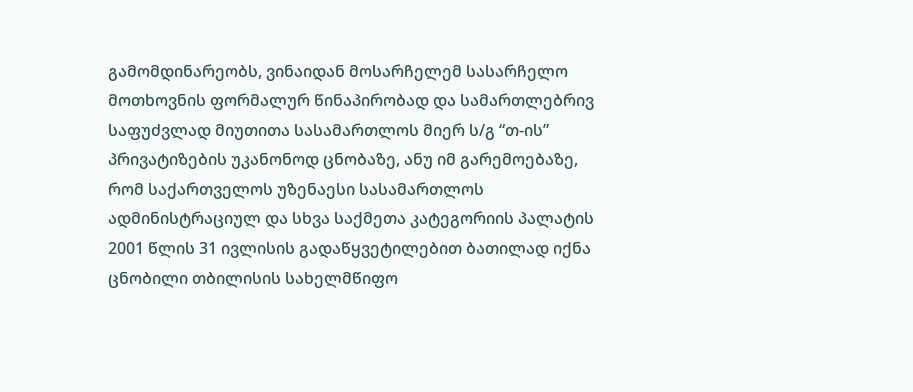გამომდინარეობს, ვინაიდან მოსარჩელემ სასარჩელო მოთხოვნის ფორმალურ წინაპირობად და სამართლებრივ საფუძვლად მიუთითა სასამართლოს მიერ ს/გ “თ-ის” პრივატიზების უკანონოდ ცნობაზე, ანუ იმ გარემოებაზე, რომ საქართველოს უზენაესი სასამართლოს ადმინისტრაციულ და სხვა საქმეთა კატეგორიის პალატის 2001 წლის 31 ივლისის გადაწყვეტილებით ბათილად იქნა ცნობილი თბილისის სახელმწიფო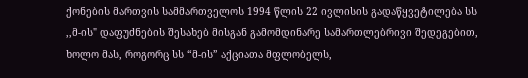ქონების მართვის სამმართველოს 1994 წლის 22 ივლისის გადაწყვეტილება სს ,,მ-ის" დაფუძნების შესახებ მისგან გამომდინარე სამართლებრივი შედეგებით, ხოლო მას, როგორც სს “მ-ის” აქციათა მფლობელს,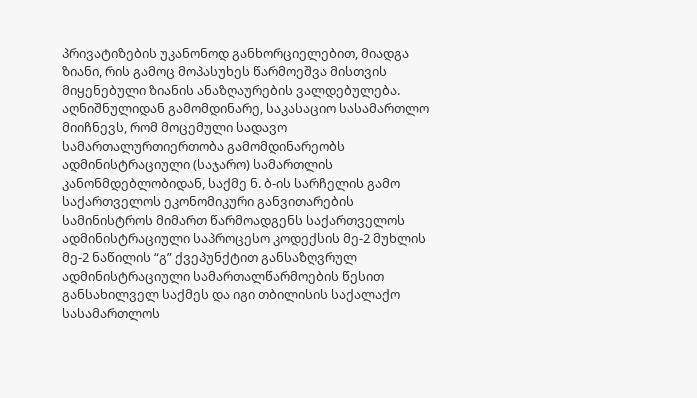პრივატიზების უკანონოდ განხორციელებით, მიადგა ზიანი, რის გამოც მოპასუხეს წარმოეშვა მისთვის მიყენებული ზიანის ანაზღაურების ვალდებულება.
აღნიშნულიდან გამომდინარე, საკასაციო სასამართლო მიიჩნევს, რომ მოცემული სადავო სამართალურთიერთობა გამომდინარეობს ადმინისტრაციული (საჯარო) სამართლის კანონმდებლობიდან, საქმე ნ. ბ-ის სარჩელის გამო საქართველოს ეკონომიკური განვითარების სამინისტროს მიმართ წარმოადგენს საქართველოს ადმინისტრაციული საპროცესო კოდექსის მე-2 მუხლის მე-2 ნაწილის “გ” ქვეპუნქტით განსაზღვრულ ადმინისტრაციული სამართალწარმოების წესით განსახილველ საქმეს და იგი თბილისის საქალაქო სასამართლოს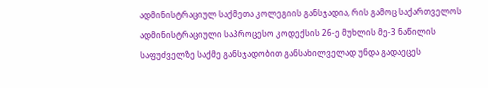ადმინისტრაციულ საქმეთა კოლეგიის განსჯადია, რის გამოც საქართველოს ადმინისტრაციული საპროცესო კოდექსის 26-ე მუხლის მე-3 ნაწილის საფუძველზე საქმე განსჯადობით განსახილველად უნდა გადაეცეს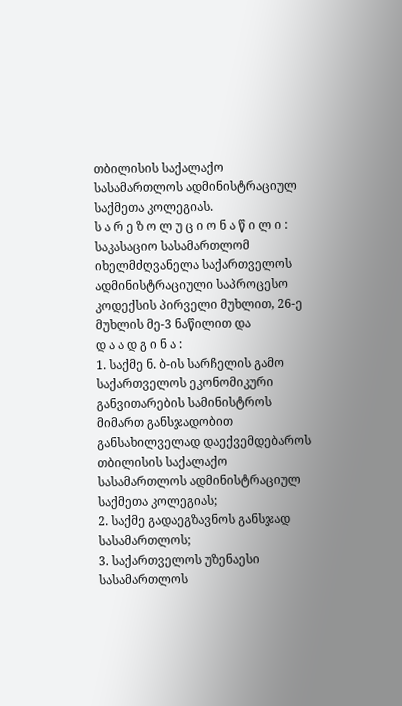თბილისის საქალაქო სასამართლოს ადმინისტრაციულ საქმეთა კოლეგიას.
ს ა რ ე ზ ო ლ უ ც ი ო ნ ა წ ი ლ ი :
საკასაციო სასამართლომ იხელმძღვანელა საქართველოს ადმინისტრაციული საპროცესო კოდექსის პირველი მუხლით, 26-ე მუხლის მე-3 ნაწილით და
დ ა ა დ გ ი ნ ა :
1. საქმე ნ. ბ-ის სარჩელის გამო საქართველოს ეკონომიკური განვითარების სამინისტროს მიმართ განსჯადობით განსახილველად დაექვემდებაროს თბილისის საქალაქო სასამართლოს ადმინისტრაციულ საქმეთა კოლეგიას;
2. საქმე გადაეგზავნოს განსჯად სასამართლოს;
3. საქართველოს უზენაესი სასამართლოს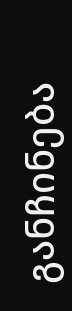განჩინება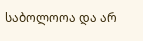საბოლოოა და არ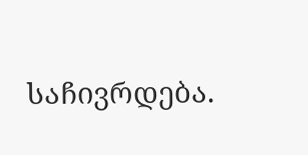საჩივრდება.